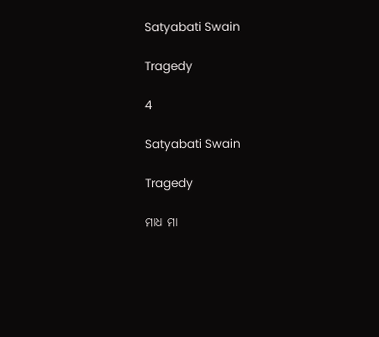Satyabati Swain

Tragedy

4

Satyabati Swain

Tragedy

ମାଧ ମା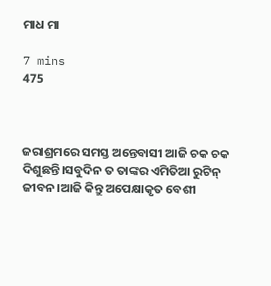ମାଧ ମା

7 mins
475



ଜରାଶ୍ରମରେ ସମସ୍ତ ଅନ୍ତେବାସୀ ଆଜି ଚକ ଚକ ଦିଶୁଛନ୍ତି।ସବୁଦିନ ତ ତାଙ୍କର ଏମିତିଆ ରୁଟିନ୍ ଜୀବନ।ଆଜି କିନ୍ତୁ ଅପେକ୍ଷାକୃତ ବେଶୀ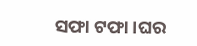ସଫା ଟଫା।ଘର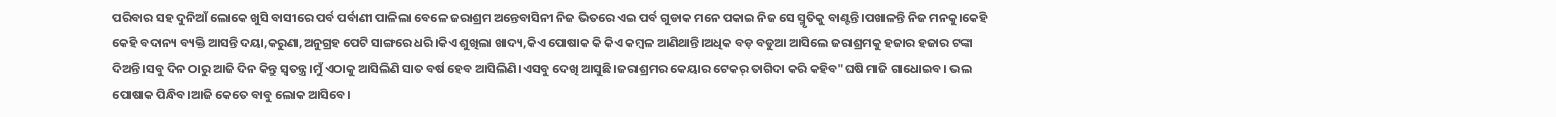ପରିବାର ସହ ଦୁନିଆଁ ଲୋକେ ଖୁସି ବାସୀରେ ପର୍ବ ପର୍ବାଣୀ ପାଳିଲା ବେଳେ ଜରାଶ୍ରମ ଅନ୍ତେବାସିନୀ ନିଜ ଭିତରେ ଏଇ ପର୍ବ ଗୁଡାକ ମନେ ପକାଇ ନିଜ ସେ ସ୍ମୃତିକୁ ବାଣ୍ଟନ୍ତି।ପଖାଳନ୍ତି ନିଜ ମନକୁ।କେହି କେହି ବଦାନ୍ୟ ବ୍ୟକ୍ତି ଆସନ୍ତି ଦୟା,କରୁଣା,ଅନୁଗ୍ରହ ପେଟି ସାଙ୍ଗରେ ଧରି।କିଏ ଶୁଖିଲା ଖାଦ୍ୟ,କିଏ ପୋଷାକ କି କିଏ କମ୍ବଳ ଆଣିଥାନ୍ତି।ଅଧିକ ବଡ଼ ବଡୁଆ ଆସିଲେ ଜରାଶ୍ରମକୁ ହଜାର ହଜାର ଟଙ୍କା ଦିଅନ୍ତି।ସବୁ ଦିନ ଠାରୁ ଆଜି ଦିନ କିନ୍ତୁ ସ୍ୱତନ୍ତ୍ର।ମୁଁ ଏଠାକୁ ଆସିଲିଣି ସାତ ବର୍ଷ ହେବ ଆସିଲିଣି।ଏସବୁ ଦେଖି ଆସୁଛି।ଜରାଶ୍ରମର କେୟାର ଟେକର୍ ତାଗିଦା କରି କହିବ"ଘଷି ମାଜି ଗାଧୋଇବ। ଭଲ ପୋଷାକ ପିନ୍ଧିବ।ଆଜି କେତେ ବାବୁ ଲୋକ ଆସିବେ।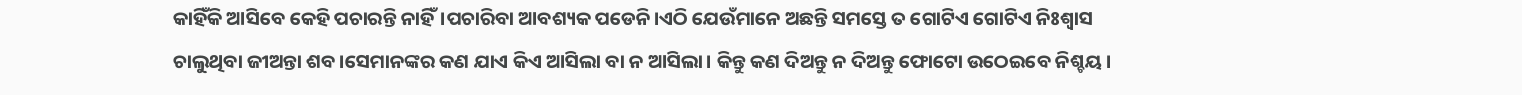କାହିଁକି ଆସିବେ କେହି ପଚାରନ୍ତି ନାହିଁ।ପଚାରିବା ଆବଶ୍ୟକ ପଡେନି।ଏଠି ଯେଉଁମାନେ ଅଛନ୍ତି ସମସ୍ତେ ତ ଗୋଟିଏ ଗୋଟିଏ ନିଃଶ୍ବାସ ଚାଲୁଥିବା ଜୀଅନ୍ତା ଶବ।ସେମାନଙ୍କର କଣ ଯାଏ କିଏ ଆସିଲା ବା ନ ଆସିଲା। କିନ୍ତୁ କଣ ଦିଅନ୍ତୁ ନ ଦିଅନ୍ତୁ ଫୋଟୋ ଉଠେଇବେ ନିଶ୍ଚୟ।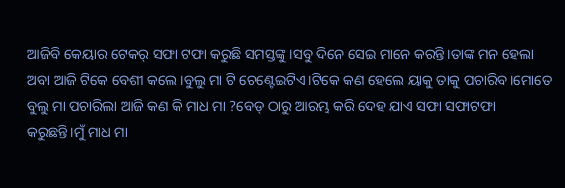ଆଜିବି କେୟାର ଟେକର୍ ସଫା ଟଫା କରୁଛି ସମସ୍ତଙ୍କୁ।ସବୁ ଦିନେ ସେଇ ମାନେ କରନ୍ତି।ତାଙ୍କ ମନ ହେଲା ଅବା ଆଜି ଟିକେ ବେଶୀ କଲେ।ବୁଲୁ ମା ଟି ଚେଣ୍ଟେଇଟିଏ।ଟିକେ କଣ ହେଲେ ୟାକୁ ତାକୁ ପଚାରିବ।ମୋତେ ବୁଲୁ ମା ପଚାରିଲା ଆଜି କଣ କି ମାଧ ମା ?ବେଡ୍ ଠାରୁ ଆରମ୍ଭ କରି ଦେହ ଯାଏ ସଫା ସଫାଟଫା କରୁଛନ୍ତି।ମୁଁ ମାଧ ମା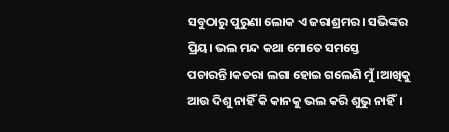ସବୁଠାରୁ ପୁରୁଣା ଲୋକ ଏ ଜରାଶ୍ରମର। ସଭିଙ୍କର ପ୍ରିୟ। ଭଲ ମନ୍ଦ କଥା ମୋତେ ସମସ୍ତେ ପଚାରନ୍ତି।କତରା ଲଗା ହୋଇ ଗଲେଣି ମୁଁ।ଆଖିକୁ ଆଉ ଦିଶୁ ନାହିଁ କି କାନକୁ ଭଲ କରି ଶୁଭୁ ନାହିଁ।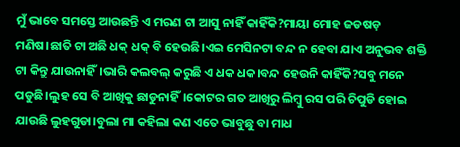ମୁଁ ଭାବେ ସମସ୍ତେ ଆଉଛନ୍ତି ଏ ମରଣ ଟା ଆସୁ ନାହିଁ କାହିଁକି?ମାୟା ମୋହ ଜଡଷଡ଼ ମଣିଷ।ଛାତି ଟା ଅଛି ଧକ୍ ଧକ୍ ବି ହେଉଛି।ଏଇ ମେସିନଟା ବନ୍ଦ ନ ହେବା ଯାଏ ଅନୁଭବ ଶକ୍ତି ଟା କିନ୍ତୁ ଯାଉନାହିଁ।ଭାରି କଲବଲ୍ କରୁଛି ଏ ଧକ ଧକ।ବନ୍ଦ ହେଉନି କାହିଁକି?ସବୁ ମନେ ପଡୁଛି।ଲୁହ ସେ ବି ଆଖିକୁ ଛାଡୁନାହିଁ।କୋଟର ଗତ ଆଖିରୁ ଲିମ୍ବୁ ରସ ପରି ଚିପୁଡି ହୋଇ ଯାଉଛି ଲୁହଗୁଡା।ବୁଲା ମା କହିଲା କଣ ଏତେ ଭାବୁଛୁ ବା ମାଧ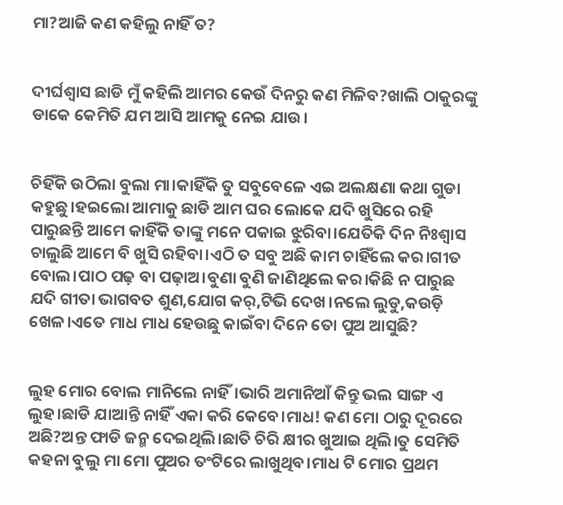ମା?ଆଜି କଣ କହିଲୁ ନାହିଁ ତ?


ଦୀର୍ଘଶ୍ଵାସ ଛାଡି ମୁଁ କହିଲି ଆମର କେଉଁ ଦିନରୁ କଣ ମିଳିବ?ଖାଲି ଠାକୁରଙ୍କୁ ଡାକେ କେମିତି ଯମ ଆସି ଆମକୁ ନେଇ ଯାଉ।


ଚିହିଁକି ଉଠିଲା ବୁଲା ମା।କାହିଁକି ତୁ ସବୁବେଳେ ଏଇ ଅଲକ୍ଷଣା କଥା ଗୁଡା କହୁଛୁ।ହଇଲୋ ଆମାକୁ ଛାଡି ଆମ ଘର ଲୋକେ ଯଦି ଖୁସିରେ ରହି ପାରୁଛନ୍ତି ଆମେ କାହିଁକି ତାଙ୍କୁ ମନେ ପକାଇ ଝୁରିବା।ଯେତିକି ଦିନ ନିଃଶ୍ବାସ ଚାଲୁଛି ଆମେ ବି ଖୁସି ରହିବା।ଏଠି ତ ସବୁ ଅଛି କାମ ଚାହିଁଲେ କର।ଗୀତ ବୋଲ।ପାଠ ପଢ଼ ବା ପଢ଼ାଅ।ବୁଣା ବୁଣି ଜାଣିଥିଲେ କର।କିଛି ନ ପାରୁଛ ଯଦି ଗୀତା ଭାଗବତ ଶୁଣ,ଯୋଗ କର୍,ଟିଭି ଦେଖ।ନଲେ ଲୁଡୁ,କଉଡ଼ି ଖେଳ।ଏତେ ମାଧ ମାଧ ହେଉଛୁ କାଇଁବା ଦିନେ ତୋ ପୁଅ ଆସୁଛି?


ଲୁହ ମୋର ବୋଲ ମାନିଲେ ନାହିଁ।ଭାରି ଅମାନିଆଁ କିନ୍ତୁ ଭଲ ସାଙ୍ଗ ଏ ଲୁହ।ଛାଡି ଯାଆନ୍ତି ନାହିଁ ଏକା କରି କେବେ।ମାଧ! କଣ ମୋ ଠାରୁ ଦୂରରେ ଅଛି?ଅନ୍ତ ଫାଡି ଜନ୍ମ ଦେଇଥିଲି।ଛାତି ଚିରି କ୍ଷୀର ଖୁଆଇ ଥିଲି।ତୁ ସେମିତି କହନା ବୁଲୁ ମା ମୋ ପୁଅର ତଂଟିରେ ଲାଖୁଥିବ।ମାଧ ଟି ମୋର ପ୍ରଥମ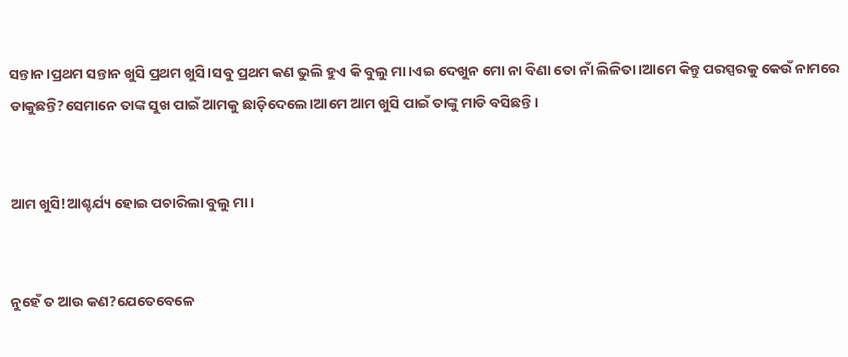ସନ୍ତାନ।ପ୍ରଥମ ସନ୍ତାନ ଖୁସି ପ୍ରଥମ ଖୁସି।ସବୁ ପ୍ରଥମ କଣ ଭୁଲି ହୁଏ କି ବୁଲୁ ମା।ଏଇ ଦେଖୁନ ମୋ ନା ବିଣା ତୋ ନାଁ ଲିଳିତା।ଆମେ କିନ୍ତୁ ପରସ୍ପରକୁ କେଉଁ ନାମରେ ଡାକୁଛନ୍ତି?ସେମାନେ ତାଙ୍କ ସୁଖ ପାଇଁ ଆମକୁ ଛାଡ଼ିଦେଲେ।ଆମେ ଆମ ଖୁସି ପାଇଁ ତାଙ୍କୁ ମାଡି ବସିଛନ୍ତି।


ଆମ ଖୁସି!ଆଶ୍ଚର୍ଯ୍ୟ ହୋଇ ପଚାରିଲା ବୁଲୁ ମା।


ନୁହେଁ ତ ଆଉ କଣ?ଯେତେବେଳେ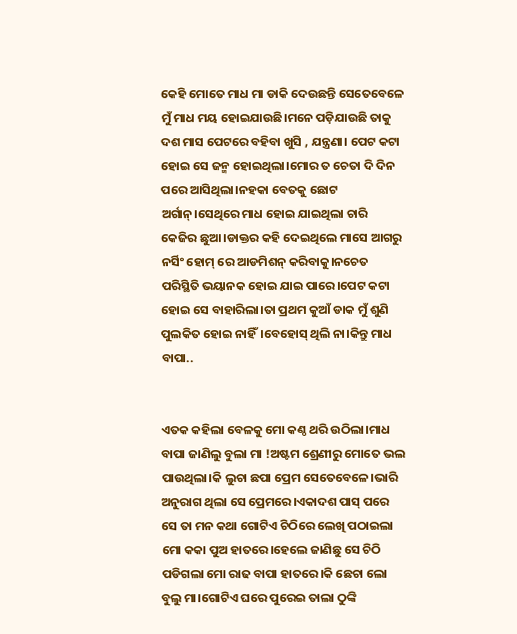କେହି ମୋତେ ମାଧ ମା ଡାକି ଦେଉଛନ୍ତି ସେତେବେଳେ ମୁଁ ମାଧ ମୟ ହୋଇଯାଉଛି।ମନେ ପଡ଼ିଯାଉଛି ତାକୁ ଦଶ ମାସ ପେଟରେ ବହିବା ଖୁସି , ଯନ୍ତ୍ରଣା। ପେଟ କଟା ହୋଇ ସେ ଜନ୍ମ ହୋଇଥିଲା।ମୋର ତ ଚେତା ଦି ଦିନ ପରେ ଆସିଥିଲା।ନହକା ବେତକୁ ଛୋଟ ଅର୍ଗାନ୍।ସେଥିରେ ମାଧ ହୋଇ ଯାଇଥିଲା ଚାରି କେଜିର ଛୁଆ।ଡାକ୍ତର କହି ଦେଇଥିଲେ ମାସେ ଆଗରୁ ନର୍ସିଂ ହୋମ୍ ରେ ଆଡମିଶନ୍ କରିବାକୁ।ନଚେତ ପରିସ୍ଥିତି ଭୟାନକ ହୋଇ ଯାଇ ପାରେ।ପେଟ କଟା ହୋଇ ସେ ବାହାରିଲା।ତା ପ୍ରଥମ କୁଆଁ ଡାକ ମୁଁ ଶୁଣି ପୁଲକିତ ହୋଇ ନାହିଁ।ବେହୋସ୍ ଥିଲି ନା।କିନ୍ତୁ ମାଧ ବାପା..


ଏତକ କହିଲା ବେଳକୁ ମୋ କଣ୍ଠ ଥରି ଉଠିଲା।ମାଧ ବାପା ଜାଣିଲୁ ବୁଲା ମା !ଅଷ୍ଟମ ଶ୍ରେଣୀରୁ ମୋତେ ଭଲ ପାଉଥିଲା।କି ଲୁଚା ଛପା ପ୍ରେମ ସେତେବେଳେ।ଭାରି ଅନୁରାଗ ଥିଲା ସେ ପ୍ରେମରେ।ଏକାଦଶ ପାସ୍ ପରେ ସେ ତା ମନ କଥା ଗୋଟିଏ ଚିଠିରେ ଲେଖି ପଠାଇଲା ମୋ କକା ପୁଅ ହାତରେ।ହେଲେ ଜାଣିଛୁ ସେ ଚିଠି ପଡିଗଲା ମୋ ରାଢ ବାପା ହାତରେ।କି ଛେଚା ଲୋ ବୁଲୁ ମା।ଗୋଟିଏ ଘରେ ପୁରେଇ ତାଲା ଠୁଙ୍କି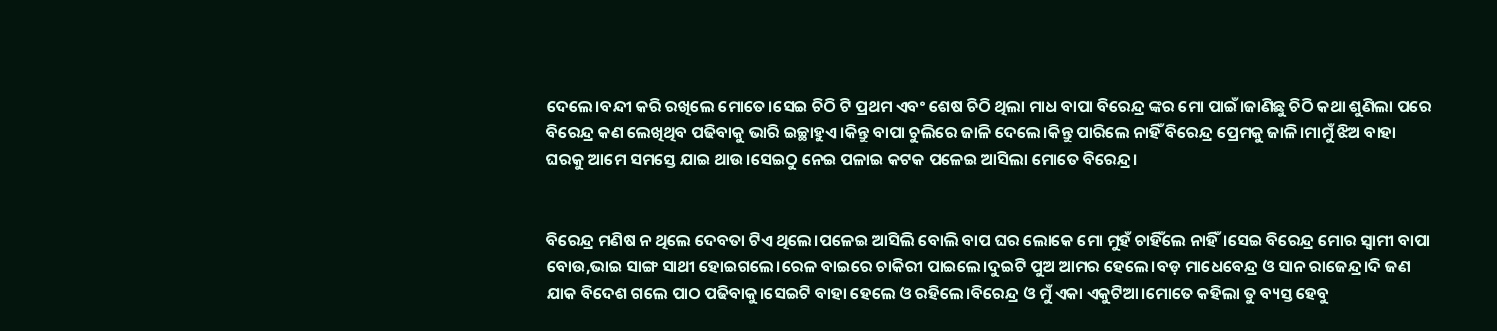ଦେଲେ।ବନ୍ଦୀ କରି ରଖିଲେ ମୋତେ।ସେଇ ଚିଠି ଟି ପ୍ରଥମ ଏବଂ ଶେଷ ଚିଠି ଥିଲା ମାଧ ବାପା ବିରେନ୍ଦ୍ର ଙ୍କର ମୋ ପାଇଁ।ଜାଣିଛୁ ଚିଠି କଥା ଶୁଣିଲା ପରେ ବିରେନ୍ଦ୍ର କଣ ଲେଖିଥିବ ପଢିବାକୁ ଭାରି ଇଚ୍ଛାହୁଏ।କିନ୍ତୁ ବାପା ଚୁଲିରେ ଜାଳି ଦେଲେ।କିନ୍ତୁ ପାରିଲେ ନାହିଁ ବିରେନ୍ଦ୍ର ପ୍ରେମକୁ ଜାଳି।ମାମୁଁ ଝିଅ ବାହା ଘରକୁ ଆମେ ସମସ୍ତେ ଯାଇ ଥାଉ।ସେଇଠୁ ନେଇ ପଳାଇ କଟକ ପଳେଇ ଆସିଲା ମୋତେ ବିରେନ୍ଦ୍ର।


ବିରେନ୍ଦ୍ର ମଣିଷ ନ ଥିଲେ ଦେବତା ଟିଏ ଥିଲେ।ପଳେଇ ଆସିଲି ବୋଲି ବାପ ଘର ଲୋକେ ମୋ ମୁହଁ ଚାହିଁଲେ ନାହିଁ।ସେଇ ବିରେନ୍ଦ୍ର ମୋର ସ୍ୱାମୀ ବାପା ବୋଉ,ଭାଇ ସାଙ୍ଗ ସାଥୀ ହୋଇଗଲେ।ରେଳ ବାଇରେ ଚାକିରୀ ପାଇଲେ।ଦୁଇଟି ପୁଅ ଆମର ହେଲେ।ବଡ଼ ମାଧେବେନ୍ଦ୍ର ଓ ସାନ ରାଜେନ୍ଦ୍ର।ଦି ଜଣ ଯାକ ବିଦେଶ ଗଲେ ପାଠ ପଢିବାକୁ।ସେଇଟି ବାହା ହେଲେ ଓ ରହିଲେ।ବିରେନ୍ଦ୍ର ଓ ମୁଁ ଏକା ଏକୁଟିଆ।ମୋତେ କହିଲା ତୁ ବ୍ୟସ୍ତ ହେବୁ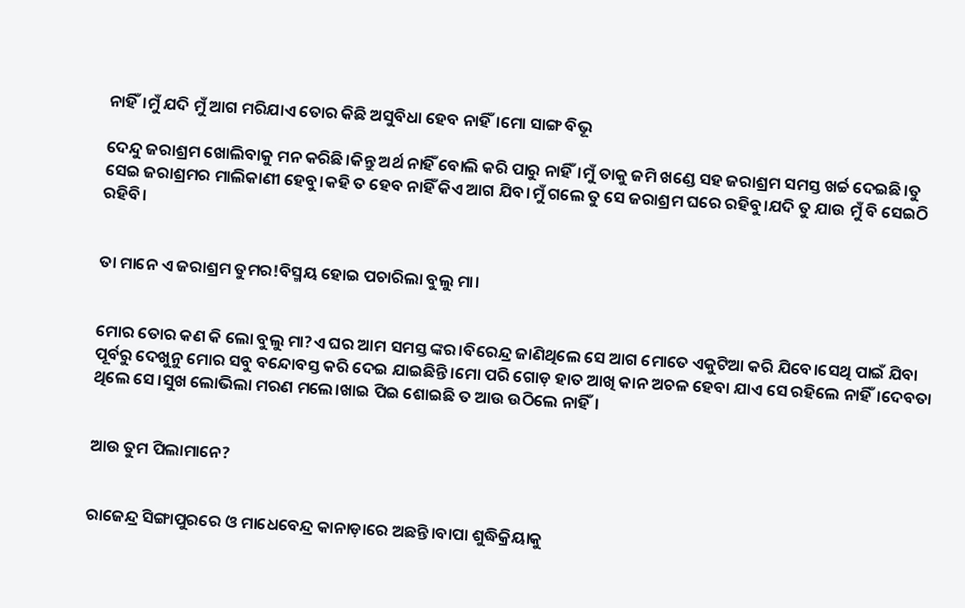ନାହିଁ।ମୁଁ ଯଦି ମୁଁ ଆଗ ମରିଯାଏ ତୋର କିଛି ଅସୁବିଧା ହେବ ନାହିଁ।ମୋ ସାଙ୍ଗ ବିଭୂ

ଦେନ୍ଦୁ ଜରାଶ୍ରମ ଖୋଲିବାକୁ ମନ କରିଛି।କିନ୍ତୁ ଅର୍ଥ ନାହିଁ ବୋଲି କରି ପାରୁ ନାହିଁ।ମୁଁ ତାକୁ ଜମି ଖଣ୍ଡେ ସହ ଜରାଶ୍ରମ ସମସ୍ତ ଖର୍ଚ୍ଚ ଦେଇଛି।ତୁ ସେଇ ଜରାଶ୍ରମର ମାଲିକାଣୀ ହେବୁ।କହି ତ ହେବ ନାହିଁ କିଏ ଆଗ ଯିବ।ମୁଁ ଗଲେ ତୁ ସେ ଜରାଶ୍ରମ ଘରେ ରହିବୁ।ଯଦି ତୁ ଯାଉ ମୁଁ ବି ସେଇଠି ରହିବି।


ତା ମାନେ ଏ ଜରାଶ୍ରମ ତୁମର!ବିସ୍ମୟ ହୋଇ ପଚାରିଲା ବୁଲୁ ମା।


ମୋର ତୋର କଣ କି ଲୋ ବୁଲୁ ମା?ଏ ଘର ଆମ ସମସ୍ତ ଙ୍କର।ବିରେନ୍ଦ୍ର ଜାଣିଥିଲେ ସେ ଆଗ ମୋତେ ଏକୁଟିଆ କରି ଯିବେ।ସେଥି ପାଇଁ ଯିବା ପୂର୍ବରୁ ଦେଖୁନୁ ମୋର ସବୁ ବନ୍ଦୋବସ୍ତ କରି ଦେଇ ଯାଇଛିନ୍ତି।ମୋ ପରି ଗୋଡ଼ ହାତ ଆଖି କାନ ଅଚଳ ହେବା ଯାଏ ସେ ରହିଲେ ନାହିଁ।ଦେବତା ଥିଲେ ସେ।ସୁଖ ଲୋଭିଲା ମରଣ ମଲେ।ଖାଇ ପିଇ ଶୋଇଛି ତ ଆଉ ଉଠିଲେ ନାହିଁ।


ଆଉ ତୁମ ପିଲାମାନେ?


ରାଜେନ୍ଦ୍ର ସିଙ୍ଗାପୁରରେ ଓ ମାଧେବେନ୍ଦ୍ର କାନାଡ଼ାରେ ଅଛନ୍ତି।ବାପା ଶୁଦ୍ଧିକ୍ରିୟାକୁ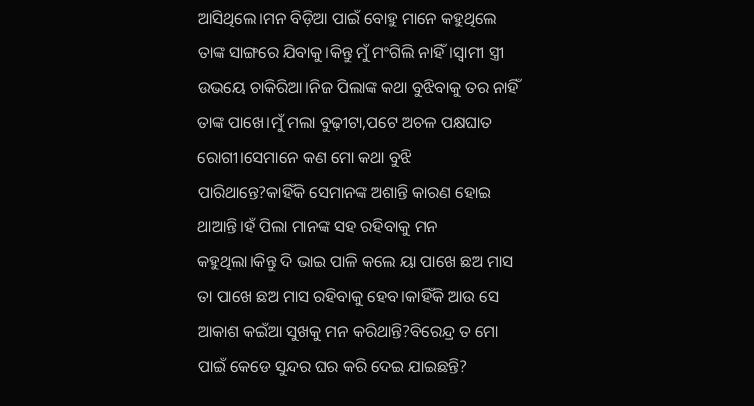ଆସିଥିଲେ।ମନ ବିଡ଼ିଆ ପାଇଁ ବୋହୁ ମାନେ କହୁଥିଲେ ତାଙ୍କ ସାଙ୍ଗରେ ଯିବାକୁ।କିନ୍ତୁ ମୁଁ ମଂଗିଲି ନାହିଁ।ସ୍ୱାମୀ ସ୍ତ୍ରୀ ଉଭୟେ ଚାକିରିଆ।ନିଜ ପିଲାଙ୍କ କଥା ବୁଝିବାକୁ ତର ନାହିଁ ତାଙ୍କ ପାଖେ।ମୁଁ ମଲା ବୁଢ଼ୀଟା,ପଟେ ଅଚଳ ପକ୍ଷଘାତ ରୋଗୀ।ସେମାନେ କଣ ମୋ କଥା ବୁଝି ପାରିଥାନ୍ତେ?କାହିଁକି ସେମାନଙ୍କ ଅଶାନ୍ତି କାରଣ ହୋଇ ଥାଆନ୍ତି।ହଁ ପିଲା ମାନଙ୍କ ସହ ରହିବାକୁ ମନ କହୁଥିଲା।କିନ୍ତୁ ଦି ଭାଇ ପାଳି କଲେ ୟା ପାଖେ ଛଅ ମାସ ତା ପାଖେ ଛଅ ମାସ ରହିବାକୁ ହେବ।କାହିଁକି ଆଉ ସେ ଆକାଶ କଇଁଆ ସୁଖକୁ ମନ କରିଥାନ୍ତି?ବିରେନ୍ଦ୍ର ତ ମୋ ପାଇଁ କେଡେ ସୁନ୍ଦର ଘର କରି ଦେଇ ଯାଇଛନ୍ତି?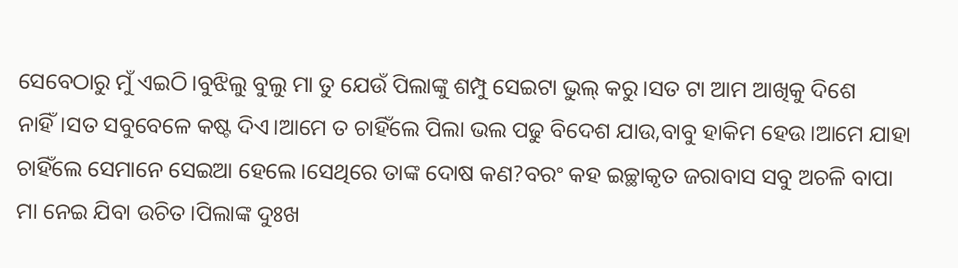ସେବେଠାରୁ ମୁଁ ଏଇଠି।ବୁଝିଲୁ ବୁଲୁ ମା ତୁ ଯେଉଁ ପିଲାଙ୍କୁ ଶମ୍ପୁ ସେଇଟା ଭୁଲ୍ କରୁ।ସତ ଟା ଆମ ଆଖିକୁ ଦିଶେ ନାହିଁ।ସତ ସବୁବେଳେ କଷ୍ଟ ଦିଏ।ଆମେ ତ ଚାହିଁଲେ ପିଲା ଭଲ ପଢୁ ବିଦେଶ ଯାଉ,ବାବୁ ହାକିମ ହେଉ।ଆମେ ଯାହା ଚାହିଁଲେ ସେମାନେ ସେଇଆ ହେଲେ।ସେଥିରେ ତାଙ୍କ ଦୋଷ କଣ?ବରଂ କହ ଇଚ୍ଛାକୃତ ଜରାବାସ ସବୁ ଅଚଳି ବାପା ମା ନେଇ ଯିବା ଉଚିତ।ପିଲାଙ୍କ ଦୁଃଖ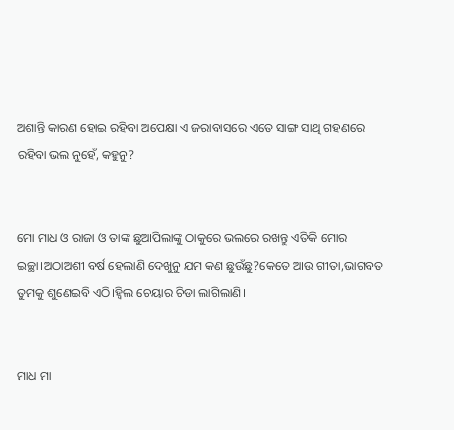ଅଶାନ୍ତି କାରଣ ହୋଇ ରହିବା ଅପେକ୍ଷା ଏ ଜରାବାସରେ ଏତେ ସାଙ୍ଗ ସାଥି ଗହଣରେ ରହିବା ଭଲ ନୁହେଁ, କହୁନୁ?


ମୋ ମାଧ ଓ ରାଜା ଓ ତାଙ୍କ ଛୁଆପିଲାଙ୍କୁ ଠାକୁରେ ଭଲରେ ରଖନ୍ତୁ ଏତିକି ମୋର ଇଚ୍ଛା।ଅଠାଅଶୀ ବର୍ଷ ହେଲାଣି ଦେଖୁନୁ ଯମ କଣ ଛୁଉଁଛୁ?କେତେ ଆଉ ଗୀତା,ଭାଗବତ ତୁମକୁ ଶୁଣେଇବି ଏଠି।ହ୍ବିଲ ଚେୟାର ଚିଡା ଲାଗିଲାଣି।


ମାଧ ମା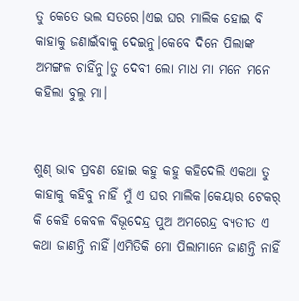ତୁ କେତେ ଭଲ ସତରେ।ଏଇ ଘର ମାଲିକ ହୋଇ ବି କାହାକୁ ଜଣାଇଁବାକୁ ଦେଇନୁ।କେବେ ଦିନେ ପିଲାଙ୍କ ଅମଙ୍ଗଳ ଚାହିଁନୁ।ତୁ ଦେବୀ ଲୋ ମାଧ ମା ମନେ ମନେ କହିଲା ବୁଲୁ ମା।


ଶୁଣ୍ ଭାଵ ପ୍ରବଣ ହୋଇ କହୁ କହୁ କହିଦେଲି ଏକଥା ତୁ କାହାକୁ କହିବୁ ନାହିଁ ମୁଁ ଏ ଘର ମାଲିକ।କେୟାର ଟେକର୍ କି କେହି କେବଳ ବିଭୂଦେନ୍ଦ୍ର ପୁଅ ଅମରେନ୍ଦ୍ର ବ୍ୟତୀତ ଏ କଥା ଜାଣନ୍ତି ନାହିଁ।ଏମିତିକି ମୋ ପିଲାମାନେ ଜାଣନ୍ତି ନାହିଁ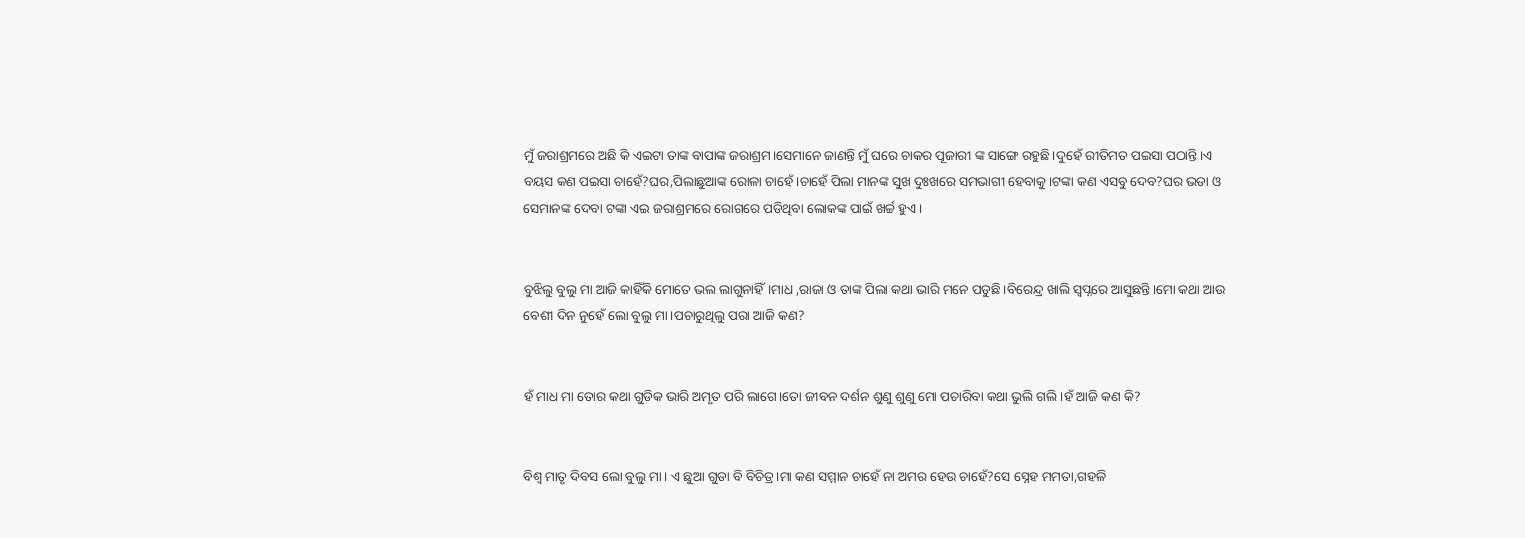ମୁଁ ଜରାଶ୍ରମରେ ଅଛି କି ଏଇଟା ତାଙ୍କ ବାପାଙ୍କ ଜରାଶ୍ରମ।ସେମାନେ ଜାଣନ୍ତି ମୁଁ ଘରେ ଚାକର ପୂଜାରୀ ଙ୍କ ସାଙ୍ଗେ ରହୁଛି।ଦୁହେଁ ରୀତିମତ ପଇସା ପଠାନ୍ତି।ଏ ବୟସ କଣ ପଇସା ଚାହେଁ?ଘର,ପିଲାଛୁଆଙ୍କ ରୋଳା ଚାହେଁ।ଚାହେଁ ପିଲା ମାନଙ୍କ ସୁଖ ଦୁଃଖରେ ସମଭାଗୀ ହେବାକୁ।ଟଙ୍କା କଣ ଏସବୁ ଦେବ?ଘର ଭଡା ଓ ସେମାନଙ୍କ ଦେବା ଟଙ୍କା ଏଇ ଜରାଶ୍ରମରେ ରୋଗରେ ପଡିଥିବା ଲୋକଙ୍କ ପାଇଁ ଖର୍ଚ୍ଚ ହୁଏ।


ବୁଝିଲୁ ବୁଲୁ ମା ଆଜି କାହିଁକି ମୋତେ ଭଲ ଲାଗୁନାହିଁ।ମାଧ ,ରାଜା ଓ ତାଙ୍କ ପିଲା କଥା ଭାରି ମନେ ପଡୁଛି।ବିରେନ୍ଦ୍ର ଖାଲି ସ୍ୱପ୍ନରେ ଆସୁଛନ୍ତି।ମୋ କଥା ଆଉ ବେଶୀ ଦିନ ନୁହେଁ ଲୋ ବୁଲୁ ମା।ପଚାରୁଥିଲୁ ପରା ଆଜି କଣ?


ହଁ ମାଧ ମା ତୋର କଥା ଗୁଡିକ ଭାରି ଅମୃତ ପରି ଲାଗେ।ତୋ ଜୀବନ ଦର୍ଶନ ଶୁଣୁ ଶୁଣୁ ମୋ ପଚାରିବା କଥା ଭୁଲି ଗଲି।ହଁ ଆଜି କଣ କି?


ବିଶ୍ୱ ମାତୃ ଦିବସ ଲୋ ବୁଲୁ ମା। ଏ ଛୁଆ ଗୁଡା ବି ବିଚିତ୍ର।ମା କଣ ସମ୍ମାନ ଚାହେଁ ନା ଅମର ହେଉ ଚାହେଁ?ସେ ସ୍ନେହ ମମତା,ଗହଳି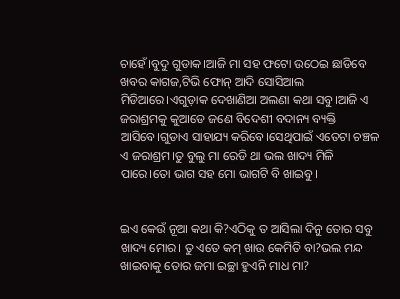ଚାହେଁ।ବୁଦୁ ଗୁଡାକ।ଆଜି ମା ସହ ଫଟୋ ଉଠେଇ ଛାଡିବେ ଖବର କାଗଜ,ଟିଭି ଫୋନ୍ ଆଦି ସୋସିଆଲ ମିଡିଆରେ।ଏଗୁଡ଼ାକ ଦେଖାଣିଆ ଅଲଣା କଥା ସବୁ।ଆଜି ଏ ଜରାଶ୍ରମକୁ କୁଆଡେ ଜଣେ ବିଦେଶୀ ବଦାନ୍ୟ ବ୍ୟକ୍ତି ଆସିବେ।ଗୁଡାଏ ସାହାଯ୍ୟ କରିବେ।ସେଥିପାଇଁ ଏତେଟା ଚଞ୍ଚଳ ଏ ଜରାଶ୍ରମ।ତୁ ବୁଲୁ ମା ରେଡି ଥା ଭଲ ଖାଦ୍ୟ ମିଳି ପାରେ।ତୋ ଭାଗ ସହ ମୋ ଭାଗଟି ବି ଖାଇବୁ।


ଇଏ କେଉଁ ନୂଆ କଥା କି?ଏଠିକୁ ତ ଆସିଲା ଦିନୁ ତୋର ସବୁ ଖାଦ୍ୟ ମୋର। ତୁ ଏତେ କମ୍ ଖାଉ କେମିତି ବା?ଭଲ ମନ୍ଦ ଖାଇବାକୁ ତୋର ଜମା ଇଚ୍ଛା ହୁଏନି ମାଧ ମା?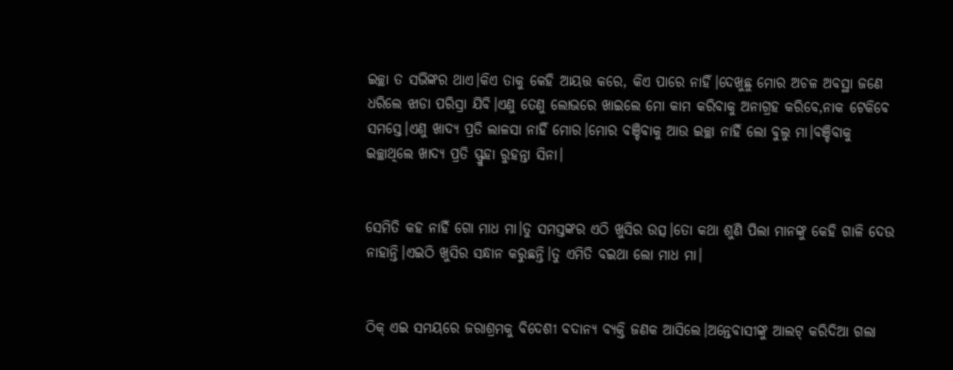ଇଚ୍ଛା ତ ସଭିଙ୍କର ଥାଏ।କିଏ ତାକୁ କେହି ଆୟତ୍ତ କରେ, କିଏ ପାରେ ନାହିଁ।ଦେଖୁଛୁ ମୋର ଅଚଳ ଅବସ୍ଥା ଜଣେ ଧରିଲେ ଝାଡା ପରିସ୍ରା ଯିବି।ଏଣୁ ତେଣୁ ଲୋଭରେ ଖାଇଲେ ମୋ କାମ କରିବାକୁ ଅନାଗ୍ରହ କରିବେ,ନାକ ଟେକିବେ ସମସ୍ତେ।ଏଣୁ ଖାଦ୍ୟ ପ୍ରତି ଲାଳସା ନାହିଁ ମୋର।ମୋର ବଞ୍ଚିବାକୁ ଆଉ ଇଚ୍ଛା ନାହିଁ ଲୋ ବୁଲୁ ମା।ବଞ୍ଚିବାକୁ ଇଚ୍ଛାଥିଲେ ଖାଦ୍ୟ ପ୍ରତି ସ୍ଫ୍ରୁହା ରୁହନ୍ତା ସିନା।


ସେମିତି କହ ନାହିଁ ଗୋ ମାଧ ମା।ତୁ ସମସ୍ତଙ୍କର ଏଠି ଖୁସିର ଉତ୍ସ।ତୋ କଥା ଶୁଣି ପିଲା ମାନଙ୍କୁ କେହି ଗାଳି ଦେଉ ନାହାନ୍ତି।ଏଇଠି ଖୁସିର ସନ୍ଧାନ କରୁଛନ୍ତି।ତୁ ଏମିତି ବଇଥା ଲୋ ମାଧ ମା।


ଠିକ୍ ଏଇ ସମୟରେ ଜରାଶ୍ରମକୁ ବିଦେଶୀ ବଦାନ୍ୟ ବ୍ୟକ୍ତି ଜଣକ ଆସିଲେ।ଅନ୍ତେବାସୀଙ୍କୁ ଆଲଟ୍ କରିଦିଆ ଗଲା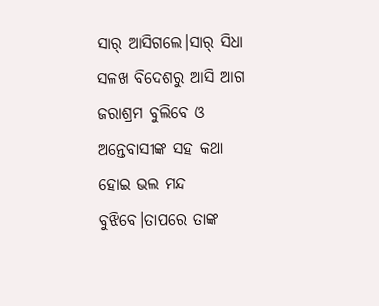ସାର୍ ଆସିଗଲେ।ସାର୍ ସିଧା ସଳଖ ବିଦେଶରୁ ଆସି ଆଗ ଜରାଶ୍ରମ ବୁଲିବେ ଓ ଅନ୍ତେବାସୀଙ୍କ ସହ କଥା ହୋଇ ଭଲ ମନ୍ଦ ବୁଝିବେ।ତାପରେ ତାଙ୍କ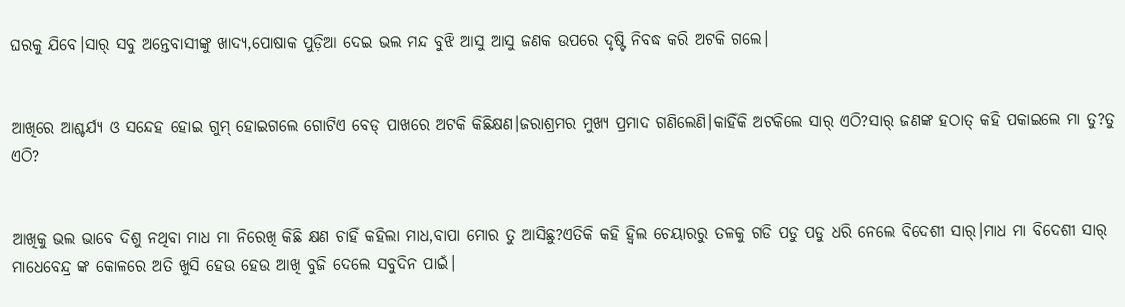ଘରକୁ ଯିବେ।ସାର୍ ସବୁ ଅନ୍ତେବାସୀଙ୍କୁ ଖାଦ୍ୟ,ପୋଷାକ ପୁଡ଼ିଆ ଦେଇ ଭଲ ମନ୍ଦ ବୁଝି ଆସୁ ଆସୁ ଜଣକ ଉପରେ ଦୃଷ୍ଟି ନିବଦ୍ଧ କରି ଅଟକି ଗଲେ।


ଆଖିରେ ଆଶ୍ଚର୍ଯ୍ୟ ଓ ସନ୍ଦେହ ହୋଇ ଗୁମ୍ ହୋଇଗଲେ ଗୋଟିଏ ବେଡ୍ ପାଖରେ ଅଟକି କିଛିକ୍ଷଣ।ଜରାଶ୍ରମର ମୁଖ୍ୟ ପ୍ରମାଦ ଗଣିଲେଣି।କାହିଁକି ଅଟକିଲେ ସାର୍ ଏଠି?ସାର୍ ଜଣଙ୍କ ହଠାତ୍ କହି ପକାଇଲେ ମା ତୁ?ତୁ ଏଠି?


ଆଖିକୁ ଭଲ ଭାବେ ଦିଶୁ ନଥିବା ମାଧ ମା ନିରେଖି କିଛି କ୍ଷଣ ଚାହିଁ କହିଲା ମାଧ,ବାପା ମୋର ତୁ ଆସିଛୁ?ଏତିକି କହି ହ୍ବିଲ ଚେୟାରରୁ ତଳକୁ ଗଡି ପଡୁ ପଡୁ ଧରି ନେଲେ ବିଦେଶୀ ସାର୍।ମାଧ ମା ବିଦେଶୀ ସାର୍ ମାଧେବେନ୍ଦ୍ର ଙ୍କ କୋଳରେ ଅତି ଖୁସି ହେଉ ହେଉ ଆଖି ବୁଜି ଦେଲେ ସବୁଦିନ ପାଇଁ।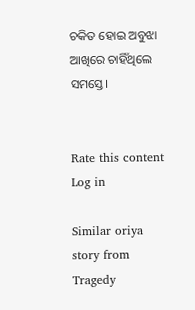ଚକିତ ହୋଇ ଅବୁଝା ଆଖିରେ ଚାହିଁଥିଲେ ସମସ୍ତେ।


Rate this content
Log in

Similar oriya story from Tragedy